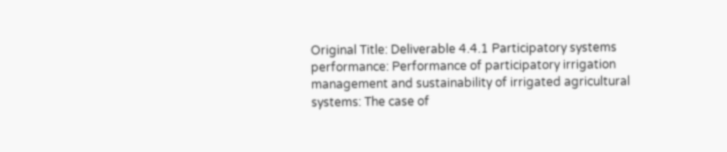Original Title: Deliverable 4.4.1 Participatory systems performance: Performance of participatory irrigation management and sustainability of irrigated agricultural systems: The case of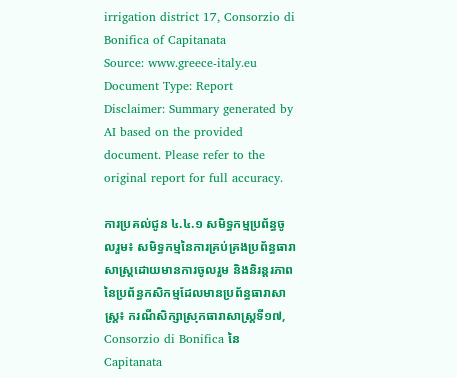irrigation district 17, Consorzio di Bonifica of Capitanata
Source: www.greece-italy.eu
Document Type: Report
Disclaimer: Summary generated by AI based on the provided document. Please refer to the original report for full accuracy.

ការប្រគល់ជូន ៤.៤.១ សមិទ្ធកម្មប្រព័ន្ធចូលរួម៖ សមិទ្ធកម្មនៃការគ្រប់គ្រងប្រព័ន្ធធារាសាស្រ្តដោយមានការចូលរួម និងនិរន្តរភាពនៃប្រព័ន្ធកសិកម្មដែលមានប្រព័ន្ធធារាសាស្រ្ត៖ ករណីសិក្សាស្រុកធារាសាស្ត្រទី១៧, Consorzio di Bonifica នៃ Capitanata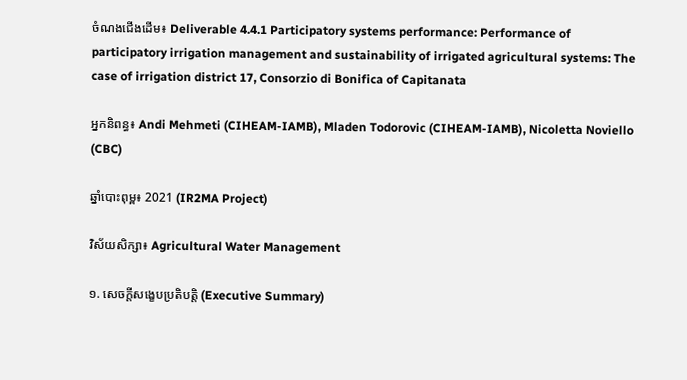ចំណងជើងដើម៖ Deliverable 4.4.1 Participatory systems performance: Performance of participatory irrigation management and sustainability of irrigated agricultural systems: The case of irrigation district 17, Consorzio di Bonifica of Capitanata

អ្នកនិពន្ធ៖ Andi Mehmeti (CIHEAM-IAMB), Mladen Todorovic (CIHEAM-IAMB), Nicoletta Noviello (CBC)

ឆ្នាំបោះពុម្ព៖ 2021 (IR2MA Project)

វិស័យសិក្សា៖ Agricultural Water Management

១. សេចក្តីសង្ខេបប្រតិបត្តិ (Executive Summary)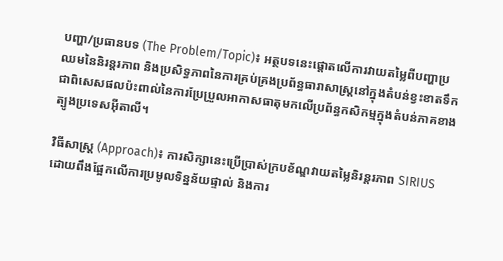បញ្ហា/ប្រធានបទ (The Problem/Topic)៖ អត្ថបទនេះផ្តោតលើការវាយតម្លៃពីបញ្ហាប្រឈមនៃនិរន្តរភាព និងប្រសិទ្ធភាពនៃការគ្រប់គ្រងប្រព័ន្ធធារាសាស្រ្តនៅក្នុងតំបន់ខ្វះខាតទឹក ជាពិសេសផលប៉ះពាល់នៃការប្រែប្រួលអាកាសធាតុមកលើប្រព័ន្ធកសិកម្មក្នុងតំបន់ភាគខាងត្បូងប្រទេសអ៊ីតាលី។

វិធីសាស្ត្រ (Approach)៖ ការសិក្សានេះប្រើប្រាស់ក្របខ័ណ្ឌវាយតម្លៃនិរន្តរភាព SIRIUS ដោយពឹងផ្អែកលើការប្រមូលទិន្នន័យផ្ទាល់ និងការ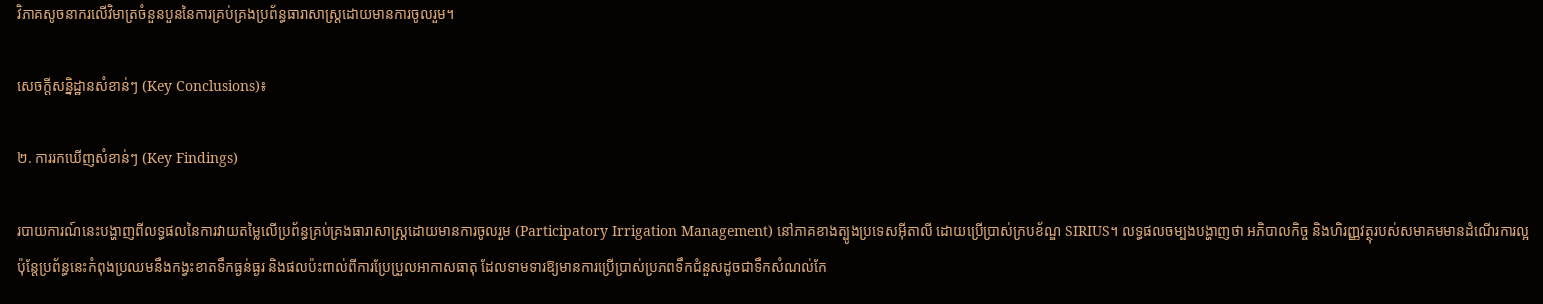វិភាគសូចនាករលើវិមាត្រចំនួនបួននៃការគ្រប់គ្រងប្រព័ន្ធធារាសាស្ត្រដោយមានការចូលរួម។

សេចក្តីសន្និដ្ឋានសំខាន់ៗ (Key Conclusions)៖

២. ការរកឃើញសំខាន់ៗ (Key Findings)

របាយការណ៍នេះបង្ហាញពីលទ្ធផលនៃការវាយតម្លៃលើប្រព័ន្ធគ្រប់គ្រងធារាសាស្ត្រដោយមានការចូលរួម (Participatory Irrigation Management) នៅភាគខាងត្បូងប្រទេសអ៊ីតាលី ដោយប្រើប្រាស់ក្របខ័ណ្ឌ SIRIUS។ លទ្ធផលចម្បងបង្ហាញថា អភិបាលកិច្ច និងហិរញ្ញវត្ថុរបស់សមាគមមានដំណើរការល្អ ប៉ុន្តែប្រព័ន្ធនេះកំពុងប្រឈមនឹងកង្វះខាតទឹកធ្ងន់ធ្ងរ និងផលប៉ះពាល់ពីការប្រែប្រួលអាកាសធាតុ ដែលទាមទារឱ្យមានការប្រើប្រាស់ប្រភពទឹកជំនួសដូចជាទឹកសំណល់កែ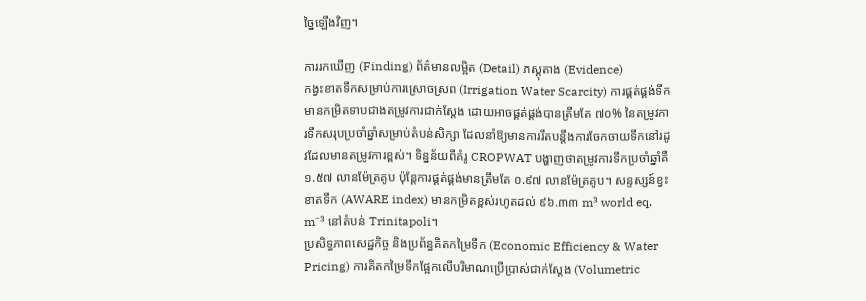ច្នៃឡើងវិញ។

ការរកឃើញ (Finding) ព័ត៌មានលម្អិត (Detail) ភស្តុតាង (Evidence)
កង្វះខាតទឹកសម្រាប់ការស្រោចស្រព (Irrigation Water Scarcity) ការផ្គត់ផ្គង់ទឹកមានកម្រិតទាបជាងតម្រូវការជាក់ស្តែង ដោយអាចផ្គត់ផ្គង់បានត្រឹមតែ ៧០% នៃតម្រូវការទឹកសរុបប្រចាំឆ្នាំសម្រាប់តំបន់សិក្សា ដែលនាំឱ្យមានការរឹតបន្តឹងការចែកចាយទឹកនៅរដូវដែលមានតម្រូវការខ្ពស់។ ទិន្នន័យពីគំរូ CROPWAT បង្ហាញថាតម្រូវការទឹកប្រចាំឆ្នាំគឺ ១.៥៧ លានម៉ែត្រគូប ប៉ុន្តែការផ្គត់ផ្គង់មានត្រឹមតែ ០.៩៧ លានម៉ែត្រគូប។ សន្ទស្សន៍ខ្វះខាតទឹក (AWARE index) មានកម្រិតខ្ពស់រហូតដល់ ៩៦.៣៣ m³ world eq. m⁻³ នៅតំបន់ Trinitapoli។
ប្រសិទ្ធភាពសេដ្ឋកិច្ច និងប្រព័ន្ធគិតកម្រៃទឹក (Economic Efficiency & Water Pricing) ការគិតកម្រៃទឹកផ្អែកលើបរិមាណប្រើប្រាស់ជាក់ស្តែង (Volumetric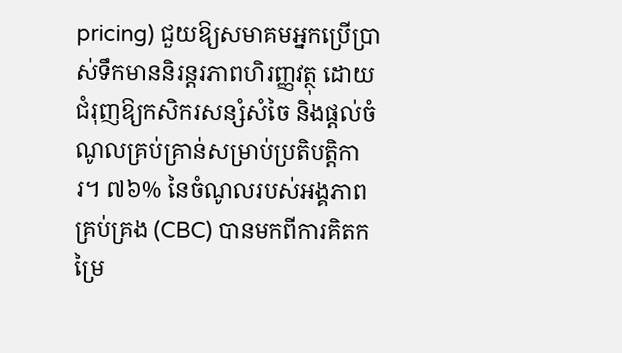pricing) ជួយឱ្យសមាគមអ្នកប្រើប្រាស់ទឹកមាននិរន្តរភាពហិរញ្ញវត្ថុ ដោយជំរុញឱ្យកសិករសន្សំសំចៃ និងផ្តល់ចំណូលគ្រប់គ្រាន់សម្រាប់ប្រតិបត្តិការ។ ៧៦% នៃចំណូលរបស់អង្គភាពគ្រប់គ្រង (CBC) បានមកពីការគិតកម្រៃ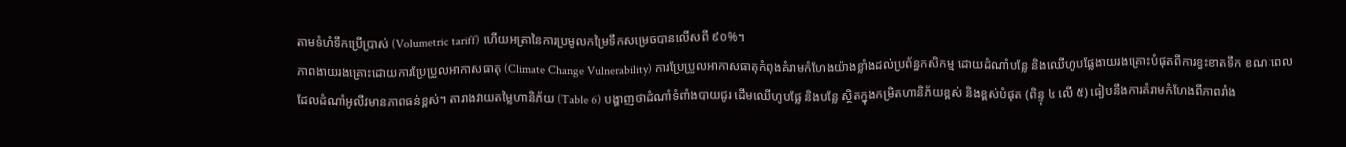តាមទំហំទឹកប្រើប្រាស់ (Volumetric tariff) ហើយអត្រានៃការប្រមូលកម្រៃទឹកសម្រេចបានលើសពី ៩០%។
ភាពងាយរងគ្រោះដោយការប្រែប្រួលអាកាសធាតុ (Climate Change Vulnerability) ការប្រែប្រួលអាកាសធាតុកំពុងគំរាមកំហែងយ៉ាងខ្លាំងដល់ប្រព័ន្ធកសិកម្ម ដោយដំណាំបន្លែ និងឈើហូបផ្លែងាយរងគ្រោះបំផុតពីការខ្វះខាតទឹក ខណៈពេលដែលដំណាំអូលីវមានភាពធន់ខ្ពស់។ តារាងវាយតម្លៃហានិភ័យ (Table 6) បង្ហាញថាដំណាំទំពាំងបាយជូរ ដើមឈើហូបផ្លែ និងបន្លែ ស្ថិតក្នុងកម្រិតហានិភ័យខ្ពស់ និងខ្ពស់បំផុត (ពិន្ទុ ៤ លើ ៥) ធៀបនឹងការគំរាមកំហែងពីភាពរាំង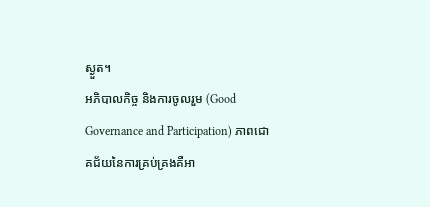ស្ងួត។
អភិបាលកិច្ច និងការចូលរួម (Good Governance and Participation) ភាពជោគជ័យនៃការគ្រប់គ្រងគឺអា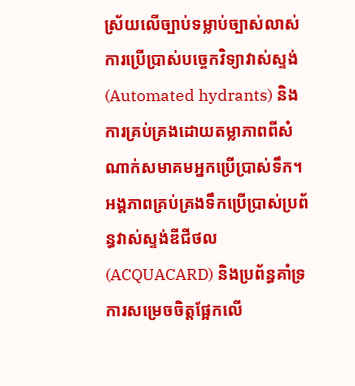ស្រ័យលើច្បាប់ទម្លាប់ច្បាស់លាស់ ការប្រើប្រាស់បច្ចេកវិទ្យាវាស់ស្ទង់ (Automated hydrants) និងការគ្រប់គ្រងដោយតម្លាភាពពីសំណាក់សមាគមអ្នកប្រើប្រាស់ទឹក។ អង្គភាពគ្រប់គ្រងទឹកប្រើប្រាស់ប្រព័ន្ធវាស់ស្ទង់ឌីជីថល (ACQUACARD) និងប្រព័ន្ធគាំទ្រការសម្រេចចិត្តផ្អែកលើ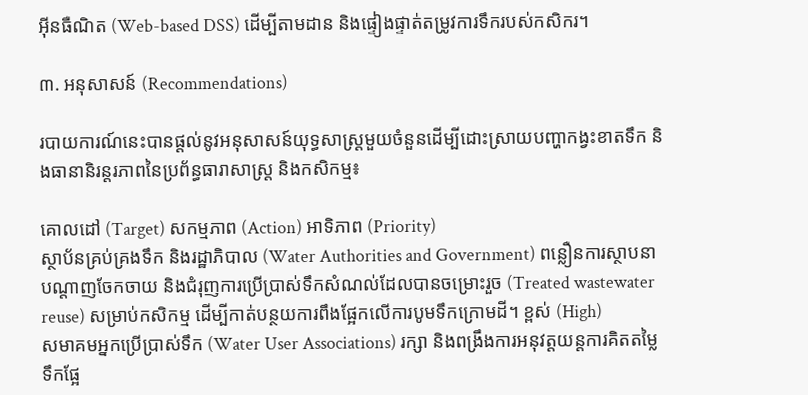អ៊ីនធឺណិត (Web-based DSS) ដើម្បីតាមដាន និងផ្ទៀងផ្ទាត់តម្រូវការទឹករបស់កសិករ។

៣. អនុសាសន៍ (Recommendations)

របាយការណ៍នេះបានផ្តល់នូវអនុសាសន៍យុទ្ធសាស្ត្រមួយចំនួនដើម្បីដោះស្រាយបញ្ហាកង្វះខាតទឹក និងធានានិរន្តរភាពនៃប្រព័ន្ធធារាសាស្ត្រ និងកសិកម្ម៖

គោលដៅ (Target) សកម្មភាព (Action) អាទិភាព (Priority)
ស្ថាប័នគ្រប់គ្រងទឹក និងរដ្ឋាភិបាល (Water Authorities and Government) ពន្លឿនការស្ថាបនាបណ្តាញចែកចាយ និងជំរុញការប្រើប្រាស់ទឹកសំណល់ដែលបានចម្រោះរួច (Treated wastewater reuse) សម្រាប់កសិកម្ម ដើម្បីកាត់បន្ថយការពឹងផ្អែកលើការបូមទឹកក្រោមដី។ ខ្ពស់ (High)
សមាគមអ្នកប្រើប្រាស់ទឹក (Water User Associations) រក្សា និងពង្រឹងការអនុវត្តយន្តការគិតតម្លៃទឹកផ្អែ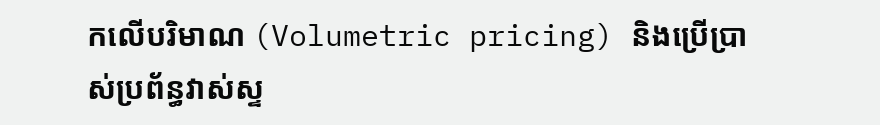កលើបរិមាណ (Volumetric pricing) និងប្រើប្រាស់ប្រព័ន្ធវាស់ស្ទ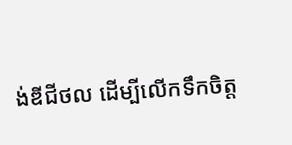ង់ឌីជីថល ដើម្បីលើកទឹកចិត្ត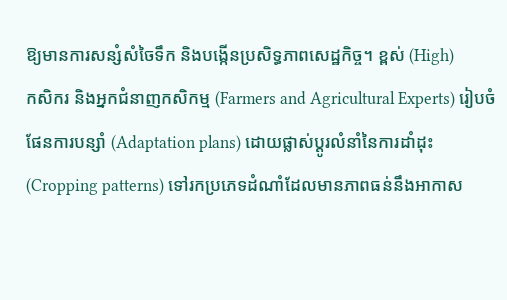ឱ្យមានការសន្សំសំចៃទឹក និងបង្កើនប្រសិទ្ធភាពសេដ្ឋកិច្ច។ ខ្ពស់ (High)
កសិករ និងអ្នកជំនាញកសិកម្ម (Farmers and Agricultural Experts) រៀបចំផែនការបន្សាំ (Adaptation plans) ដោយផ្លាស់ប្តូរលំនាំនៃការដាំដុះ (Cropping patterns) ទៅរកប្រភេទដំណាំដែលមានភាពធន់នឹងអាកាស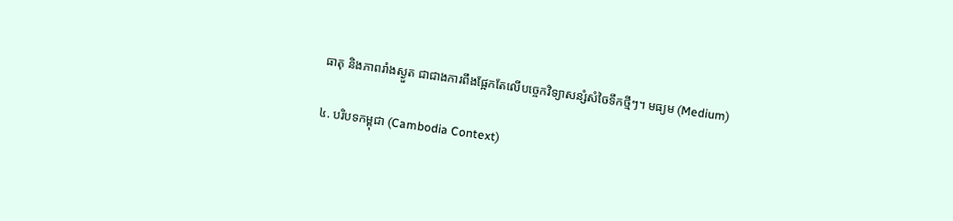ធាតុ និងភាពរាំងស្ងួត ជាជាងការពឹងផ្អែកតែលើបច្ចេកវិទ្យាសន្សំសំចៃទឹកថ្មីៗ។ មធ្យម (Medium)

៤. បរិបទកម្ពុជា (Cambodia Context)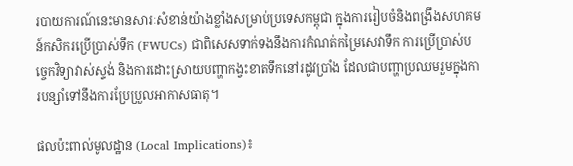របាយការណ៍នេះមានសារៈសំខាន់យ៉ាងខ្លាំងសម្រាប់ប្រទេសកម្ពុជា ក្នុងការរៀបចំនិងពង្រឹងសហគមន៍កសិករប្រើប្រាស់ទឹក (FWUCs) ជាពិសេសទាក់ទងនឹងការកំណត់កម្រៃសេវាទឹក ការប្រើប្រាស់បច្ចេកវិទ្យាវាស់ស្ទង់ និងការដោះស្រាយបញ្ហាកង្វះខាតទឹកនៅរដូវប្រាំង ដែលជាបញ្ហាប្រឈមរួមក្នុងការបន្សាំទៅនឹងការប្រែប្រួលអាកាសធាតុ។

ផលប៉ះពាល់មូលដ្ឋាន (Local Implications)៖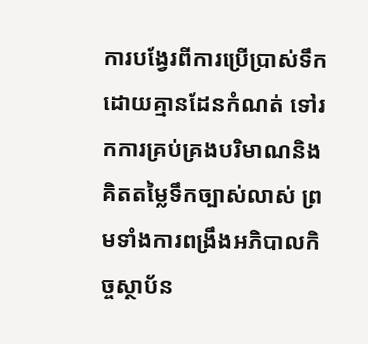ការបង្វែរពីការប្រើប្រាស់ទឹកដោយគ្មានដែនកំណត់ ទៅរកការគ្រប់គ្រងបរិមាណនិងគិតតម្លៃទឹកច្បាស់លាស់ ព្រមទាំងការពង្រឹងអភិបាលកិច្ចស្ថាប័ន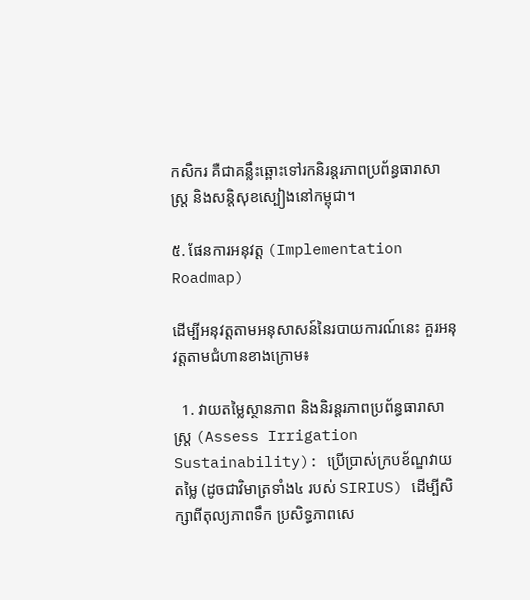កសិករ គឺជាគន្លឹះឆ្ពោះទៅរកនិរន្តរភាពប្រព័ន្ធធារាសាស្ត្រ និងសន្តិសុខស្បៀងនៅកម្ពុជា។

៥. ផែនការអនុវត្ត (Implementation Roadmap)

ដើម្បីអនុវត្តតាមអនុសាសន៍នៃរបាយការណ៍នេះ គួរអនុវត្តតាមជំហានខាងក្រោម៖

  1. វាយតម្លៃស្ថានភាព និងនិរន្តរភាពប្រព័ន្ធធារាសាស្ត្រ (Assess Irrigation Sustainability): ប្រើប្រាស់ក្របខ័ណ្ឌវាយតម្លៃ (ដូចជាវិមាត្រទាំង៤ របស់ SIRIUS) ដើម្បីសិក្សាពីតុល្យភាពទឹក ប្រសិទ្ធភាពសេ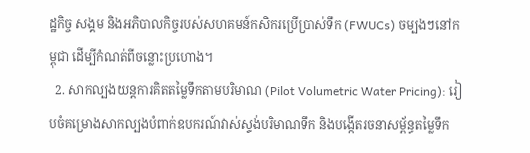ដ្ឋកិច្ច សង្គម និងអភិបាលកិច្ចរបស់សហគមន៍កសិករប្រើប្រាស់ទឹក (FWUCs) ចម្បងៗនៅកម្ពុជា ដើម្បីកំណត់ពីចន្លោះប្រហោង។
  2. សាកល្បងយន្តការគិតតម្លៃទឹកតាមបរិមាណ (Pilot Volumetric Water Pricing): រៀបចំគម្រោងសាកល្បងបំពាក់ឧបករណ៍វាស់ស្ទង់បរិមាណទឹក និងបង្កើតរចនាសម្ព័ន្ធតម្លៃទឹក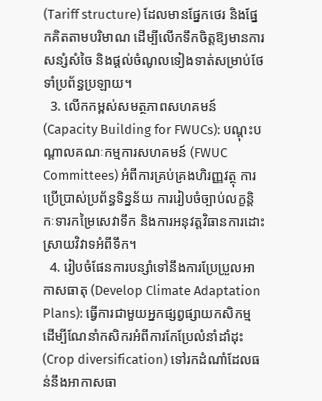(Tariff structure) ដែលមានផ្នែកថេរ និងផ្នែកគិតតាមបរិមាណ ដើម្បីលើកទឹកចិត្តឱ្យមានការសន្សំសំចៃ និងផ្តល់ចំណូលទៀងទាត់សម្រាប់ថែទាំប្រព័ន្ធប្រឡាយ។
  3. លើកកម្ពស់សមត្ថភាពសហគមន៍ (Capacity Building for FWUCs): បណ្តុះបណ្តាលគណៈកម្មការសហគមន៍ (FWUC Committees) អំពីការគ្រប់គ្រងហិរញ្ញវត្ថុ ការប្រើប្រាស់ប្រព័ន្ធទិន្នន័យ ការរៀបចំច្បាប់លក្ខន្តិកៈទារកម្រៃសេវាទឹក និងការអនុវត្តវិធានការដោះស្រាយវិវាទអំពីទឹក។
  4. រៀបចំផែនការបន្សាំទៅនឹងការប្រែប្រួលអាកាសធាតុ (Develop Climate Adaptation Plans): ធ្វើការជាមួយអ្នកផ្សព្វផ្សាយកសិកម្ម ដើម្បីណែនាំកសិករអំពីការកែប្រែលំនាំដាំដុះ (Crop diversification) ទៅរកដំណាំដែលធន់នឹងអាកាសធា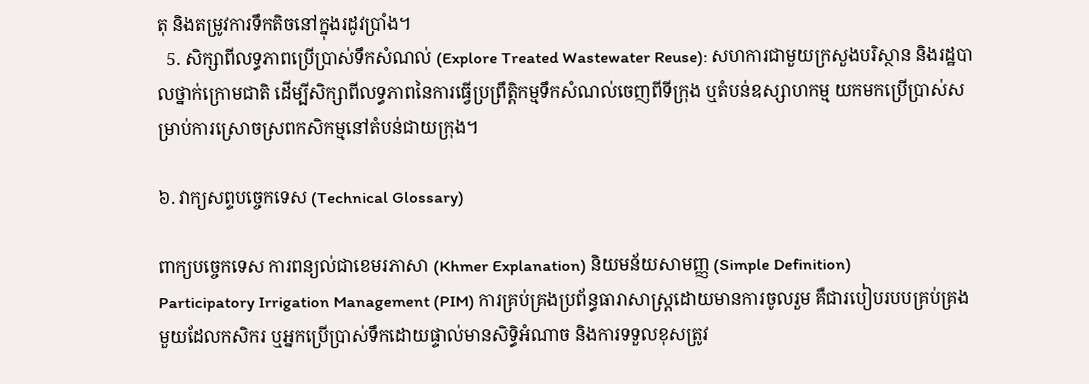តុ និងតម្រូវការទឹកតិចនៅក្នុងរដូវប្រាំង។
  5. សិក្សាពីលទ្ធភាពប្រើប្រាស់ទឹកសំណល់ (Explore Treated Wastewater Reuse): សហការជាមួយក្រសួងបរិស្ថាន និងរដ្ឋបាលថ្នាក់ក្រោមជាតិ ដើម្បីសិក្សាពីលទ្ធភាពនៃការធ្វើប្រព្រឹត្តិកម្មទឹកសំណល់ចេញពីទីក្រុង ឬតំបន់ឧស្សាហកម្ម យកមកប្រើប្រាស់សម្រាប់ការស្រោចស្រពកសិកម្មនៅតំបន់ជាយក្រុង។

៦. វាក្យសព្ទបច្ចេកទេស (Technical Glossary)

ពាក្យបច្ចេកទេស ការពន្យល់ជាខេមរភាសា (Khmer Explanation) និយមន័យសាមញ្ញ (Simple Definition)
Participatory Irrigation Management (PIM) ការគ្រប់គ្រងប្រព័ន្ធធារាសាស្ត្រដោយមានការចូលរួម គឺជារបៀបរបបគ្រប់គ្រងមួយដែលកសិករ ឬអ្នកប្រើប្រាស់ទឹកដោយផ្ទាល់មានសិទ្ធិអំណាច និងការទទួលខុសត្រូវ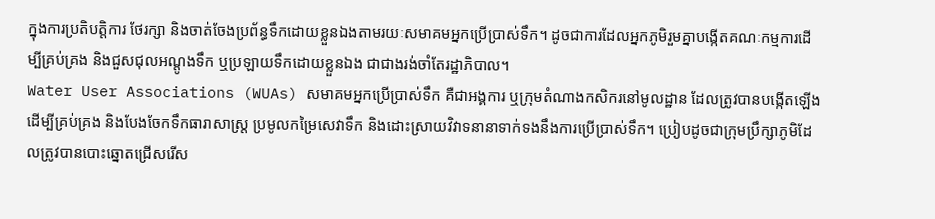ក្នុងការប្រតិបត្តិការ ថែរក្សា និងចាត់ចែងប្រព័ន្ធទឹកដោយខ្លួនឯងតាមរយៈសមាគមអ្នកប្រើប្រាស់ទឹក។ ដូចជាការដែលអ្នកភូមិរួមគ្នាបង្កើតគណៈកម្មការដើម្បីគ្រប់គ្រង និងជួសជុលអណ្តូងទឹក ឬប្រឡាយទឹកដោយខ្លួនឯង ជាជាងរង់ចាំតែរដ្ឋាភិបាល។
Water User Associations (WUAs) សមាគមអ្នកប្រើប្រាស់ទឹក គឺជាអង្គការ ឬក្រុមតំណាងកសិករនៅមូលដ្ឋាន ដែលត្រូវបានបង្កើតឡើងដើម្បីគ្រប់គ្រង និងបែងចែកទឹកធារាសាស្ត្រ ប្រមូលកម្រៃសេវាទឹក និងដោះស្រាយវិវាទនានាទាក់ទងនឹងការប្រើប្រាស់ទឹក។ ប្រៀបដូចជាក្រុមប្រឹក្សាភូមិដែលត្រូវបានបោះឆ្នោតជ្រើសរើស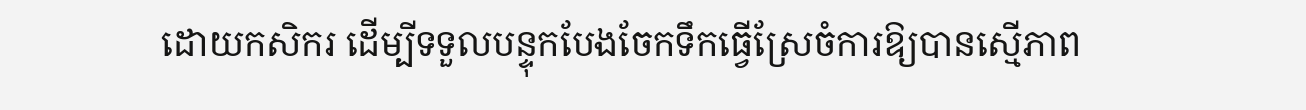ដោយកសិករ ដើម្បីទទួលបន្ទុកបែងចែកទឹកធ្វើស្រែចំការឱ្យបានស្មើភាព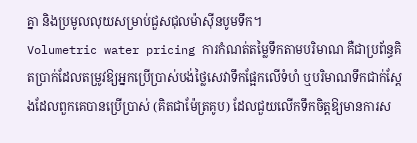គ្នា និងប្រមូលលុយសម្រាប់ជួសជុលម៉ាស៊ីនបូមទឹក។
Volumetric water pricing ការកំណត់តម្លៃទឹកតាមបរិមាណ គឺជាប្រព័ន្ធគិតប្រាក់ដែលតម្រូវឱ្យអ្នកប្រើប្រាស់បង់ថ្លៃសេវាទឹកផ្អែកលើទំហំ ឬបរិមាណទឹកជាក់ស្តែងដែលពួកគេបានប្រើប្រាស់ (គិតជាម៉ែត្រគូប) ដែលជួយលើកទឹកចិត្តឱ្យមានការស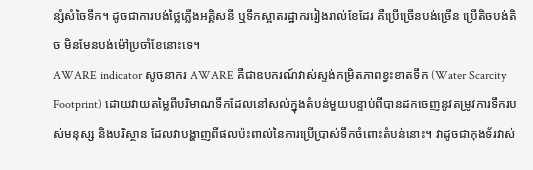ន្សំសំចៃទឹក។ ដូចជាការបង់ថ្លៃភ្លើងអគ្គិសនី ឬទឹកស្អាតរដ្ឋាកររៀងរាល់ខែដែរ គឺប្រើច្រើនបង់ច្រើន ប្រើតិចបង់តិច មិនមែនបង់ម៉ៅប្រចាំខែនោះទេ។
AWARE indicator សូចនាករ AWARE គឺជាឧបករណ៍វាស់ស្ទង់កម្រិតភាពខ្វះខាតទឹក (Water Scarcity Footprint) ដោយវាយតម្លៃពីបរិមាណទឹកដែលនៅសល់ក្នុងតំបន់មួយបន្ទាប់ពីបានដកចេញនូវតម្រូវការទឹករបស់មនុស្ស និងបរិស្ថាន ដែលវាបង្ហាញពីផលប៉ះពាល់នៃការប្រើប្រាស់ទឹកចំពោះតំបន់នោះ។ វាដូចជាកុងទ័រវាស់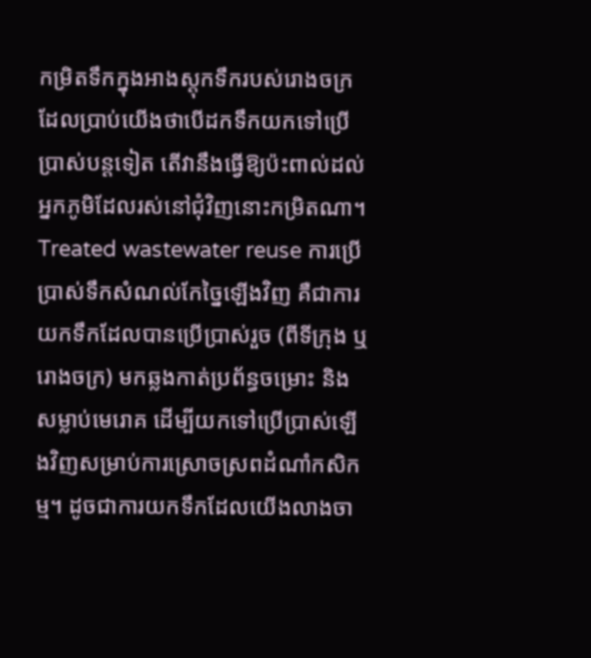កម្រិតទឹកក្នុងអាងស្តុកទឹករបស់រោងចក្រ ដែលប្រាប់យើងថាបើដកទឹកយកទៅប្រើប្រាស់បន្តទៀត តើវានឹងធ្វើឱ្យប៉ះពាល់ដល់អ្នកភូមិដែលរស់នៅជុំវិញនោះកម្រិតណា។
Treated wastewater reuse ការប្រើប្រាស់ទឹកសំណល់កែច្នៃឡើងវិញ គឺជាការយកទឹកដែលបានប្រើប្រាស់រួច (ពីទីក្រុង ឬរោងចក្រ) មកឆ្លងកាត់ប្រព័ន្ធចម្រោះ និងសម្លាប់មេរោគ ដើម្បីយកទៅប្រើប្រាស់ឡើងវិញសម្រាប់ការស្រោចស្រពដំណាំកសិកម្ម។ ដូចជាការយកទឹកដែលយើងលាងចា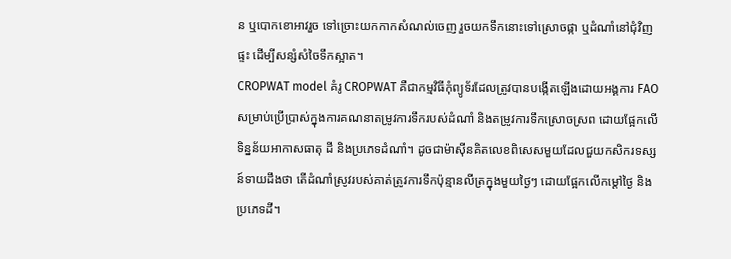ន ឬបោកខោអាវរួច ទៅច្រោះយកកាកសំណល់ចេញ រួចយកទឹកនោះទៅស្រោចផ្កា ឬដំណាំនៅជុំវិញផ្ទះ ដើម្បីសន្សំសំចៃទឹកស្អាត។
CROPWAT model គំរូ CROPWAT គឺជាកម្មវិធីកុំព្យូទ័រដែលត្រូវបានបង្កើតឡើងដោយអង្គការ FAO សម្រាប់ប្រើប្រាស់ក្នុងការគណនាតម្រូវការទឹករបស់ដំណាំ និងតម្រូវការទឹកស្រោចស្រព ដោយផ្អែកលើទិន្នន័យអាកាសធាតុ ដី និងប្រភេទដំណាំ។ ដូចជាម៉ាស៊ីនគិតលេខពិសេសមួយដែលជួយកសិករទស្សន៍ទាយដឹងថា តើដំណាំស្រូវរបស់គាត់ត្រូវការទឹកប៉ុន្មានលីត្រក្នុងមួយថ្ងៃៗ ដោយផ្អែកលើកម្តៅថ្ងៃ និងប្រភេទដី។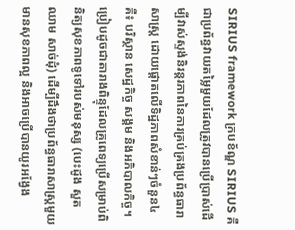SIRIUS framework ក្របខ័ណ្ឌ SIRIUS គឺជាប្រព័ន្ធវាយតម្លៃមួយដែលត្រូវបានប្រើប្រាស់ដើម្បីវាស់ស្ទង់និរន្តរភាពនៃការគ្រប់គ្រងប្រព័ន្ធធារាសាស្ត្រ ដោយផ្តោតលើទិដ្ឋភាពសំខាន់ៗចំនួន៤ គឺ៖ បរិស្ថាន សេដ្ឋកិច្ច សង្គម និងអភិបាលកិច្ច។ ប្រៀបដូចជាតារាងពិន្ទុដែលគ្រូពេទ្យប្រើសម្រាប់ពិនិត្យសុខភាពទូទៅរបស់មនុស្ស (បេះដូង សួត ឈាម សាច់ដុំ) ដើម្បីដឹងថាប្រព័ន្ធធារាសាស្ត្រមួយមានសុខភាពល្អ និងអាចប្រើបានយូរអង្វែង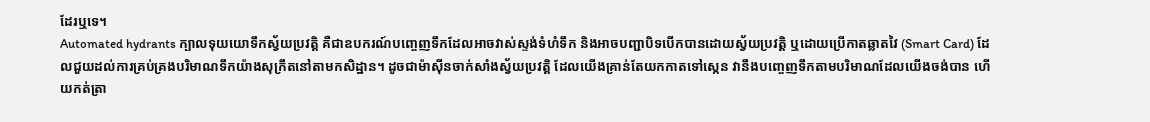ដែរឬទេ។
Automated hydrants ក្បាលទុយយោទឹកស្វ័យប្រវត្តិ គឺជាឧបករណ៍បញ្ចេញទឹកដែលអាចវាស់ស្ទង់ទំហំទឹក និងអាចបញ្ជាបិទបើកបានដោយស្វ័យប្រវត្តិ ឬដោយប្រើកាតឆ្លាតវៃ (Smart Card) ដែលជួយដល់ការគ្រប់គ្រងបរិមាណទឹកយ៉ាងសុក្រឹតនៅតាមកសិដ្ឋាន។ ដូចជាម៉ាស៊ីនចាក់សាំងស្វ័យប្រវត្តិ ដែលយើងគ្រាន់តែយកកាតទៅស្កេន វានឹងបញ្ចេញទឹកតាមបរិមាណដែលយើងចង់បាន ហើយកត់ត្រា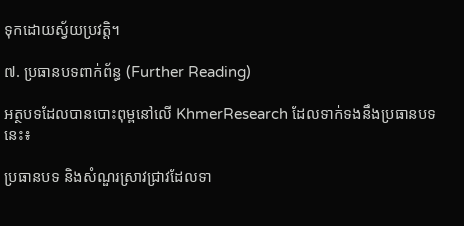ទុកដោយស្វ័យប្រវត្តិ។

៧. ប្រធានបទពាក់ព័ន្ធ (Further Reading)

អត្ថបទដែលបានបោះពុម្ពនៅលើ KhmerResearch ដែលទាក់ទងនឹងប្រធានបទនេះ៖

ប្រធានបទ និងសំណួរស្រាវជ្រាវដែលទា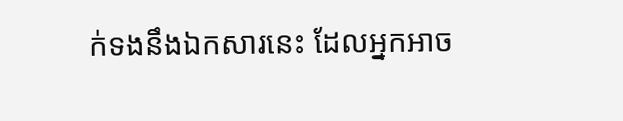ក់ទងនឹងឯកសារនេះ ដែលអ្នកអាច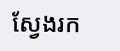ស្វែងរក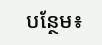បន្ថែម៖